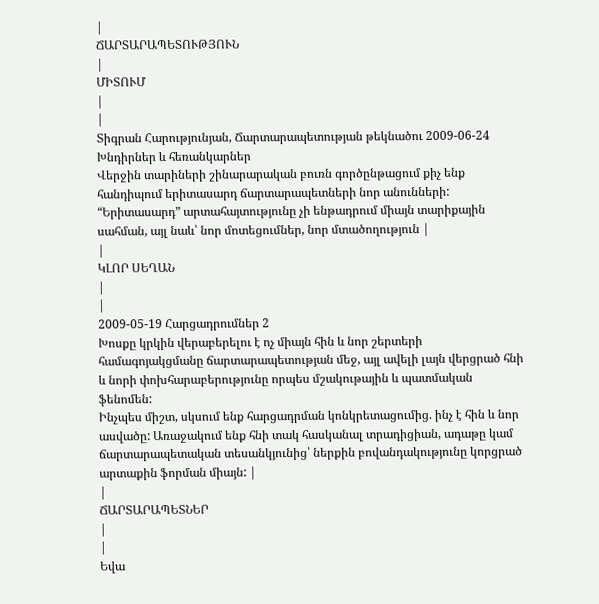|
ՃԱՐՏԱՐԱՊԵՏՈՒԹՅՈՒՆ
|
ՄԻՏՈՒՄ
|
|
Տիգրան Հարությունյան, Ճարտարապետության թեկնածու 2009-06-24 Խնդիրներ և հեռանկարներ
Վերջին տարիների շինարարական բուռն գործընթացում քիչ ենք հանդիպում երիտասարդ ճարտարապետների նոր անունների: “Երիտասարդ” արտահայտությունը չի ենթադրում միայն տարիքային սահման, այլ նաև՝ նոր մոտեցումներ, նոր մտածողություն |
|
ԿԼՈՐ ՍԵՂԱՆ
|
|
2009-05-19 Հարցադրումներ 2
Խոսքը կրկին վերաբերելու է ոչ միայն հին և նոր շերտերի համագոյակցմանը ճարտարապետության մեջ, այլ ավելի լայն վերցրած հնի և նորի փոխհարաբերությունը որպես մշակութային և պատմական ֆենոմեն:
Ինչպես միշտ, սկսում ենք հարցադրման կոնկրետացումից. ինչ է հին և նոր ասվածը: Առաջակում ենք հնի տակ հասկանալ տրադիցիան, ադաթը կամ ճարտարապետական տեսանկյունից՝ ներքին բովանդակությունը կորցրած արտաքին ֆորման միայն: |
|
ՃԱՐՏԱՐԱՊԵՏՆԵՐ
|
|
Եվա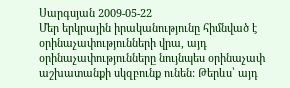Սարգսյան 2009-05-22
Մեր երկրային իրականությունը հիմնված է օրինաչափությունների վրա, այդ օրինաչափությունները նույնպես օրինաչափ աշխատանքի սկզբունք ունեն: Թերևս՝ այդ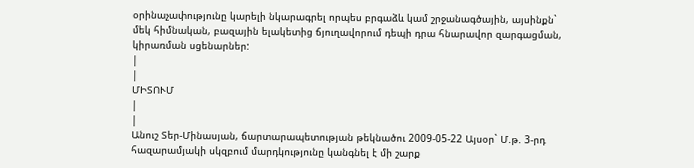օրինաչափությունը կարելի նկարագրել որպես բրգաձև կամ շրջանագծային, այսինքն` մեկ հիմնական, բազային ելակետից ճյուղավորում դեպի դրա հնարավոր զարգացման, կիրառման սցենարներ:
|
|
ՄԻՏՈՒՄ
|
|
Անուշ Տեր-Մինասյան, ճարտարապետության թեկնածու 2009-05-22 Այսօր` Մ.թ. 3-րդ հազարամյակի սկզբում մարդկությունը կանգնել է մի շարք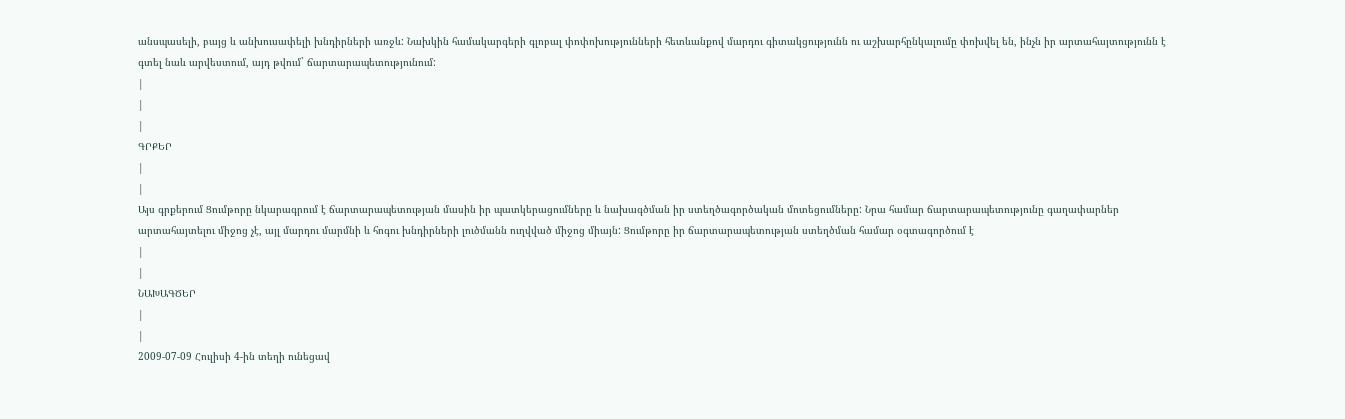անսպասելի, բայց և անխուսափելի խնդիրների առջև: Նախկին համակարգերի գլոբալ փոփոխությունների հետևանքով մարդու գիտակցությունն ու աշխարհընկալումը փոխվել են, ինչն իր արտահայտությունն է գտել նաև արվեստում, այդ թվում` ճարտարապետությունում:
|
|
|
ԳՐՔԵՐ
|
|
Այս գրքերում Ցումթորը նկարագրում է ճարտարապետության մասին իր պատկերացումները և նախագծման իր ստեղծագործական մոտեցումները: Նրա համար ճարտարապետությունը գաղափարներ արտահայտելու միջոց չէ, այլ մարդու մարմնի և հոգու խնդիրների լուծմանն ուղվված միջոց միայն: Ցումթորը իր ճարտարապետության ստեղծման համար օգտագործում է
|
|
ՆԱԽԱԳԾԵՐ
|
|
2009-07-09 Հուլիսի 4-ին տեղի ունեցավ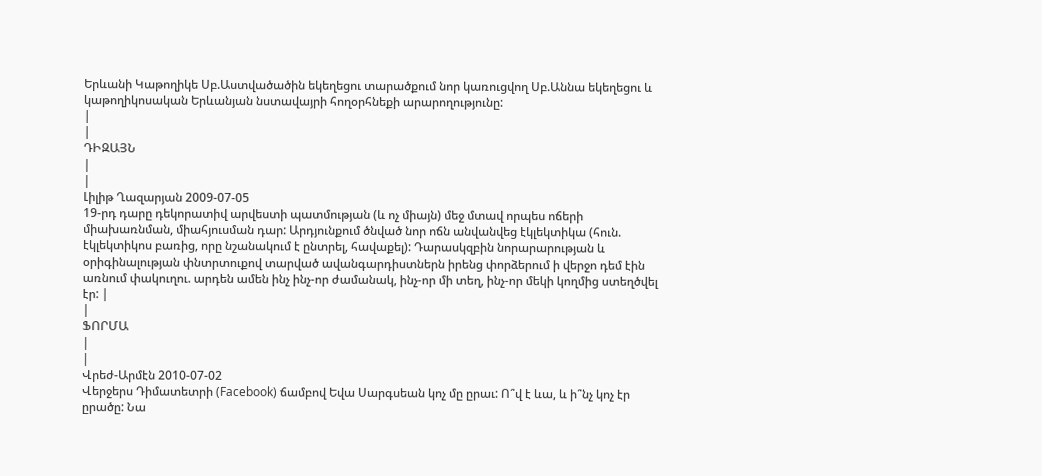Երևանի Կաթողիկե Սբ.Աստվածածին եկեղեցու տարածքում նոր կառուցվող Սբ.Աննա եկեղեցու և կաթողիկոսական Երևանյան նստավայրի հողօրհնեքի արարողությունը:
|
|
ԴԻԶԱՅՆ
|
|
Լիլիթ Ղազարյան 2009-07-05
19-րդ դարը դեկորատիվ արվեստի պատմության (և ոչ միայն) մեջ մտավ որպես ոճերի միախառնման, միահյուսման դար: Արդյունքում ծնված նոր ոճն անվանվեց էկլեկտիկա (հուն. էկլեկտիկոս բառից, որը նշանակում է ընտրել, հավաքել): Դարասկզբին նորարարության և օրիգինալության փնտրտուքով տարված ավանգարդիստներն իրենց փորձերում ի վերջո դեմ էին առնում փակուղու. արդեն ամեն ինչ ինչ-որ ժամանակ, ինչ-որ մի տեղ, ինչ-որ մեկի կողմից ստեղծվել էր: |
|
ՖՈՐՄԱ
|
|
Վրեժ-Արմէն 2010-07-02
Վերջերս Դիմատետրի (Facebook) ճամբով Եվա Սարգսեան կոչ մը ըրաւ: Ո՞վ է ևա, և ի՞նչ կոչ էր ըրածը: Նա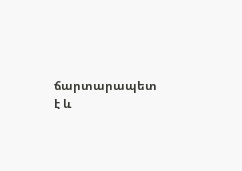ճարտարապետ է և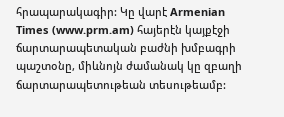հրապարակագիր: Կը վարէ Armenian Times (www.prm.am) հայերէն կայքէջի ճարտարապետական բաժնի խմբագրի պաշտօնը, միևնոյն ժամանակ կը զբաղի ճարտարապետութեան տեսութեամբ: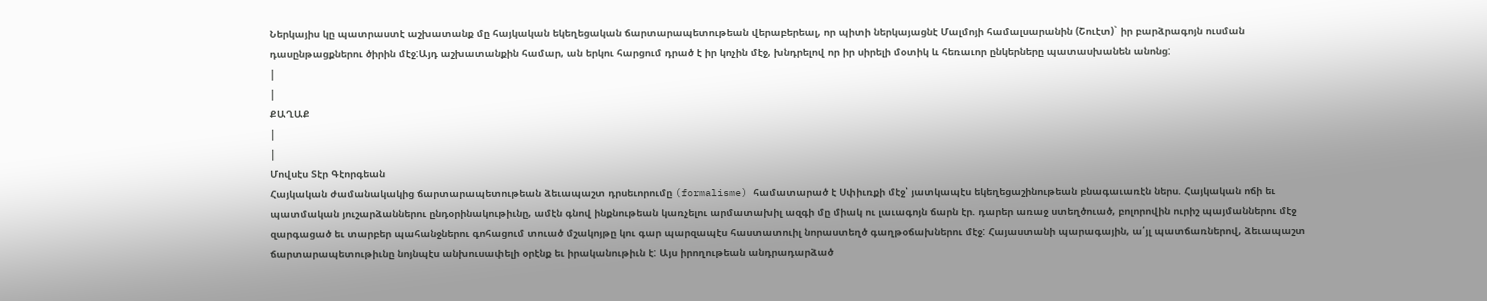Ներկայիս կը պատրաստէ աշխատանք մը հայկական եկեղեցական ճարտարապետութեան վերաբերեալ, որ պիտի ներկայացնէ Մալմոյի համալսարանին (Շուէտ)` իր բարձրագոյն ուսման դասընթացքներու ծիրին մէջ:Այդ աշխատանքին համար, ան երկու հարցում դրած է իր կոչին մէջ, խնդրելով որ իր սիրելի մօտիկ և հեռաւոր ընկերները պատասխանեն անոնց:
|
|
ՔԱՂԱՔ
|
|
Մովսէս Տէր Գէորգեան
Հայկական ժամանակակից ճարտարապետութեան ձեւապաշտ դրսեւորումը (formalisme) համատարած է Սփիւռքի մէջ՝ յատկապէս եկեղեցաշինութեան բնագաւառէն ներս. Հայկական ոճի եւ պատմական յուշարձաններու ընդօրինակութիւնը, ամէն գնով ինքնութեան կառչելու արմատախիլ ազգի մը միակ ու լաւագոյն ճարն էր. դարեր առաջ ստեղծուած, բոլորովին ուրիշ պայմաններու մէջ զարգացած եւ տարբեր պահանջներու գոհացում տուած մշակոյթը կու գար պարզապէս հաստատուիլ նորաստեղծ գաղթօճախներու մէջ: Հայաստանի պարագային, ա՛յլ պատճառներով, ձեւապաշտ ճարտարապետութիւնը նոյնպէս անխուսափելի օրէնք եւ իրականութիւն է: Այս իրողութեան անդրադարձած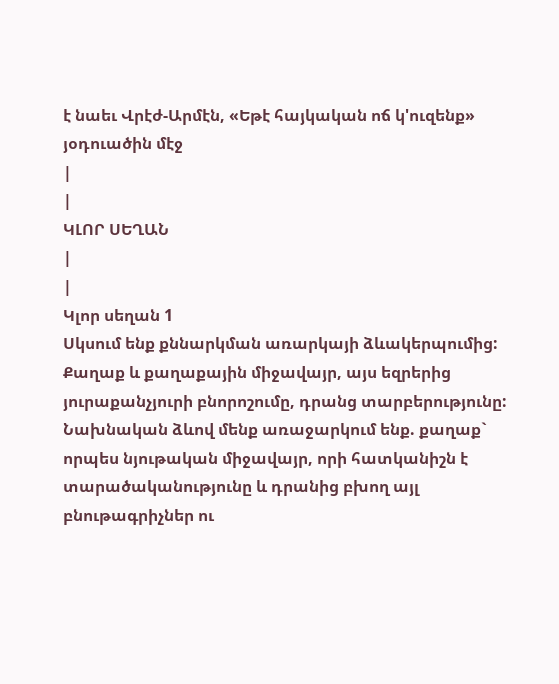է նաեւ Վրէժ-Արմէն, «Եթէ հայկական ոճ կ'ուզենք» յօդուածին մէջ
|
|
ԿԼՈՐ ՍԵՂԱՆ
|
|
Կլոր սեղան 1
Սկսում ենք քննարկման առարկայի ձևակերպումից: Քաղաք և քաղաքային միջավայր, այս եզրերից յուրաքանչյուրի բնորոշումը, դրանց տարբերությունը: Նախնական ձևով մենք առաջարկում ենք. քաղաք` որպես նյութական միջավայր, որի հատկանիշն է տարածականությունը և դրանից բխող այլ բնութագրիչներ ու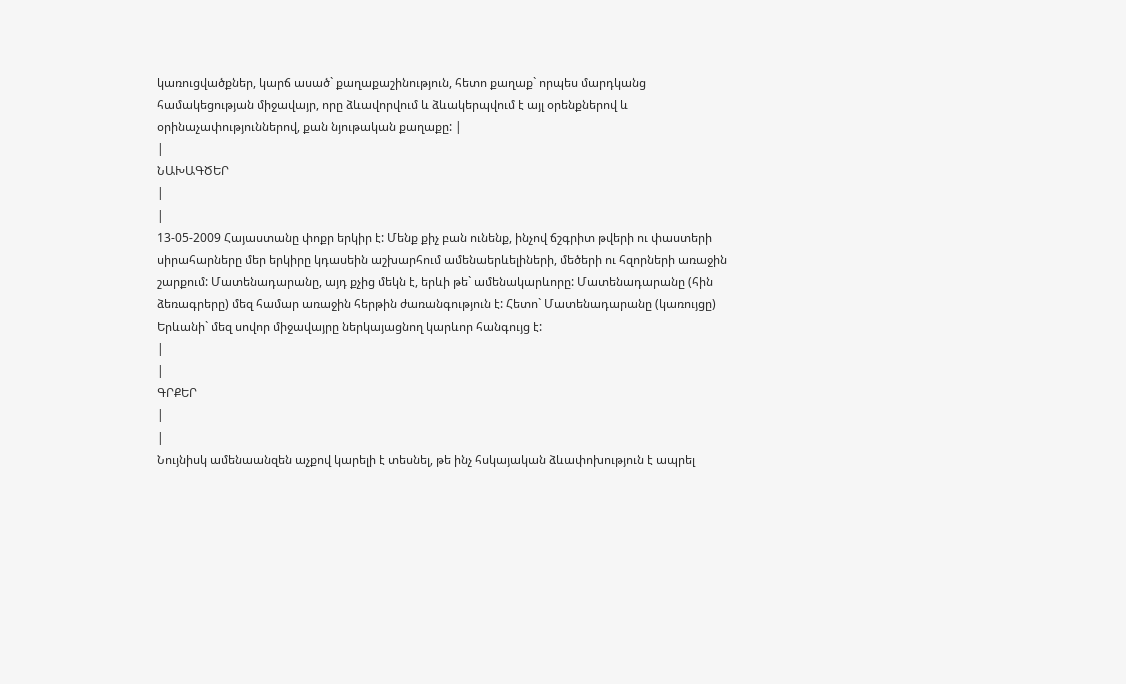կառուցվածքներ, կարճ ասած` քաղաքաշինություն, հետո քաղաք` որպես մարդկանց համակեցության միջավայր, որը ձևավորվում և ձևակերպվում է այլ օրենքներով և օրինաչափություններով, քան նյութական քաղաքը: |
|
ՆԱԽԱԳԾԵՐ
|
|
13-05-2009 Հայաստանը փոքր երկիր է: Մենք քիչ բան ունենք, ինչով ճշգրիտ թվերի ու փաստերի սիրահարները մեր երկիրը կդասեին աշխարհում ամենաերևելիների, մեծերի ու հզորների առաջին շարքում: Մատենադարանը, այդ քչից մեկն է, երևի թե` ամենակարևորը: Մատենադարանը (հին ձեռագրերը) մեզ համար առաջին հերթին ժառանգություն է: Հետո` Մատենադարանը (կառույցը) Երևանի` մեզ սովոր միջավայրը ներկայացնող կարևոր հանգույց է:
|
|
ԳՐՔԵՐ
|
|
Նույնիսկ ամենաանզեն աչքով կարելի է տեսնել, թե ինչ հսկայական ձևափոխություն է ապրել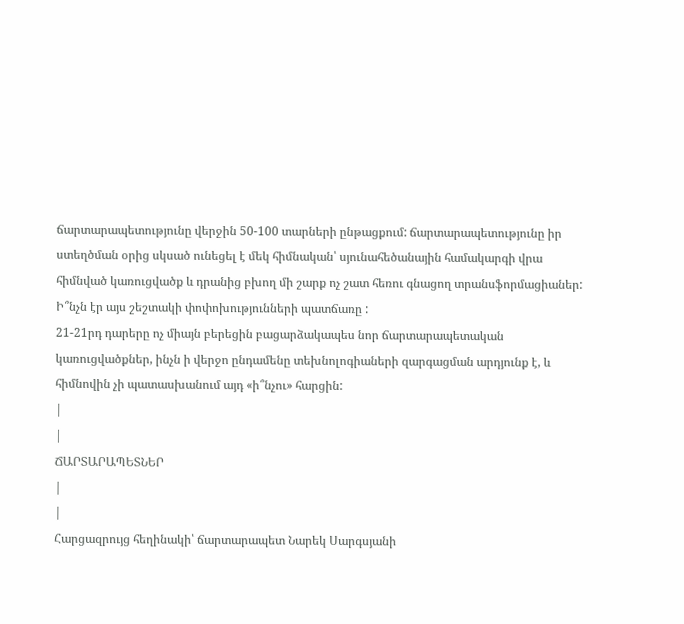ճարտարապետությունը վերջին 50-100 տարների ընթացքում: ճարտարապետությունը իր ստեղծման օրից սկսած ունեցել է մեկ հիմնական՝ սյունահեծանային համակարգի վրա հիմնված կառուցվածք և դրանից բխող մի շարք ոչ շատ հեռու գնացող տրանսֆորմացիաներ:
Ի՞նչն էր այս շեշտակի փոփոխությունների պատճառը :
21-21րդ դարերը ոչ միայն բերեցին բացարձակապես նոր ճարտարապետական կառուցվածքներ, ինչն ի վերջո ընդամենը տեխնոլոգիաների զարգացման արդյունք է, և հիմնովին չի պատասխանում այդ «ի՞նչու» հարցին:
|
|
ՃԱՐՏԱՐԱՊԵՏՆԵՐ
|
|
Հարցազրույց հեղինակի՝ ճարտարապետ Նարեկ Սարգսյանի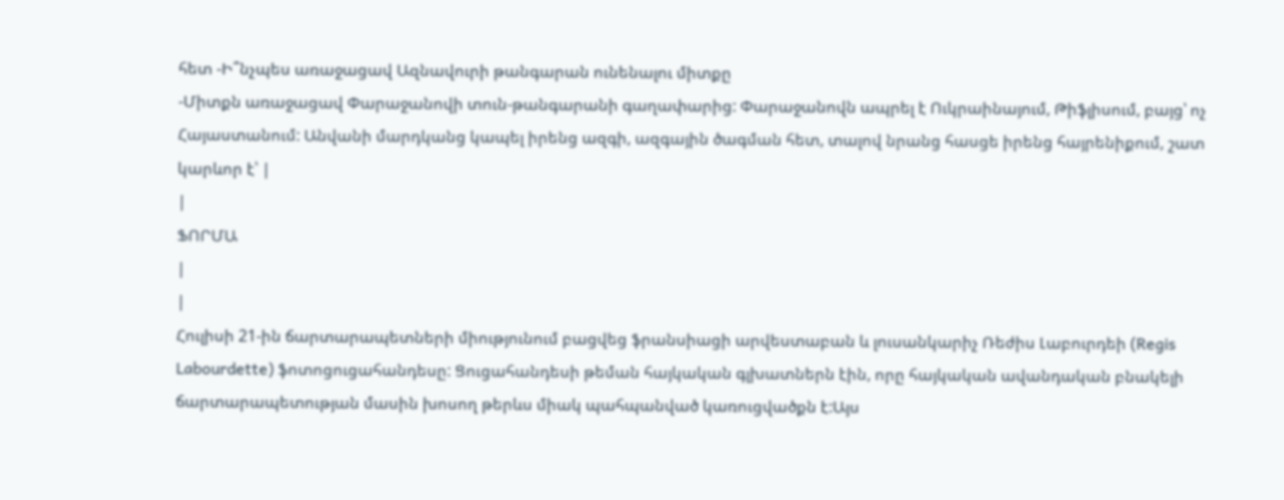հետ -Ի՞նչպես առաջացավ Ազնավուրի թանգարան ունենալու միտքը
-Միտքն առաջացավ Փարաջանովի տուն-թանգարանի գաղափարից: Փարաջանովն ապրել է Ուկրաինայում, Թիֆլիսում, բայց՝ ոչ Հայաստանում: Անվանի մարդկանց կապել իրենց ազգի, ազգային ծագման հետ, տալով նրանց հասցե իրենց հայրենիքում, շատ կարևոր է՝ |
|
ՖՈՐՄԱ
|
|
Հուլիսի 21-ին ճարտարապետների միությունում բացվեց ֆրանսիացի արվեստաբան և լուսանկարիչ Ռեժիս Լաբուրդեի (Regis Labourdette) ֆոտոցուցահանդեսը: Ցուցահանդեսի թեման հայկական գլխատներն էին, որը հայկական ավանդական բնակելի ճարտարապետության մասին խոսող թերևս միակ պահպանված կառուցվածքն է:Այս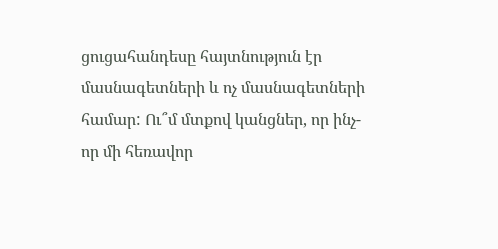ցուցահանդեսը հայտնություն էր մասնագետների և ոչ մասնագետների համար: Ու՞մ մտքով կանցներ, որ ինչ-որ մի հեռավոր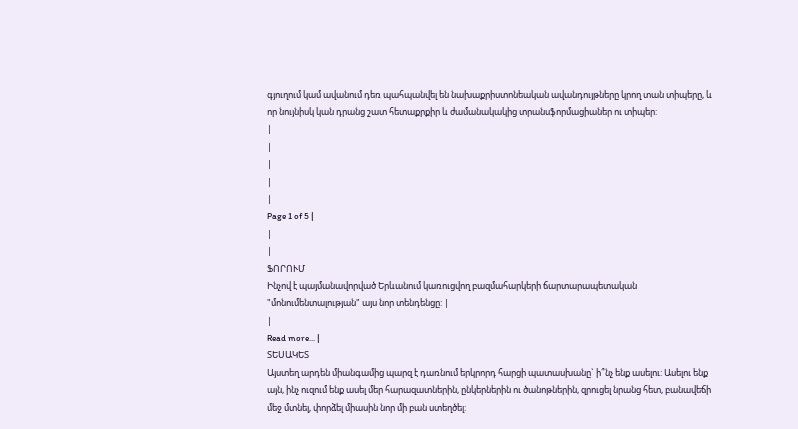գյուղում կամ ավանում դեռ պահպանվել են նախաքրիստոնեական ավանդույթները կրող տան տիպերը, և որ նույնիսկ կան դրանց շատ հետաքրքիր և ժամանակակից տրանսֆորմացիաներ ու տիպեր:
|
|
|
|
|
Page 1 of 5 |
|
|
ՖՈՐՈՒՄ
Ինչով է պայմանավորված Երևանում կառուցվող բազմահարկերի ճարտարապետական "մոնումենտալության" այս նոր տենդենցը: |
|
Read more... |
ՏԵՍԱԿԵՏ
Այստեղ արդեն միանգամից պարզ է դառնում երկրորդ հարցի պատասխանը` ի՞նչ ենք ասելու: Ասելու ենք այն, ինչ ուզում ենք ասել մեր հարազատներին, ընկերներին ու ծանոթներին, զրուցել նրանց հետ, բանավեճի մեջ մտնել, փորձել միասին նոր մի բան ստեղծել: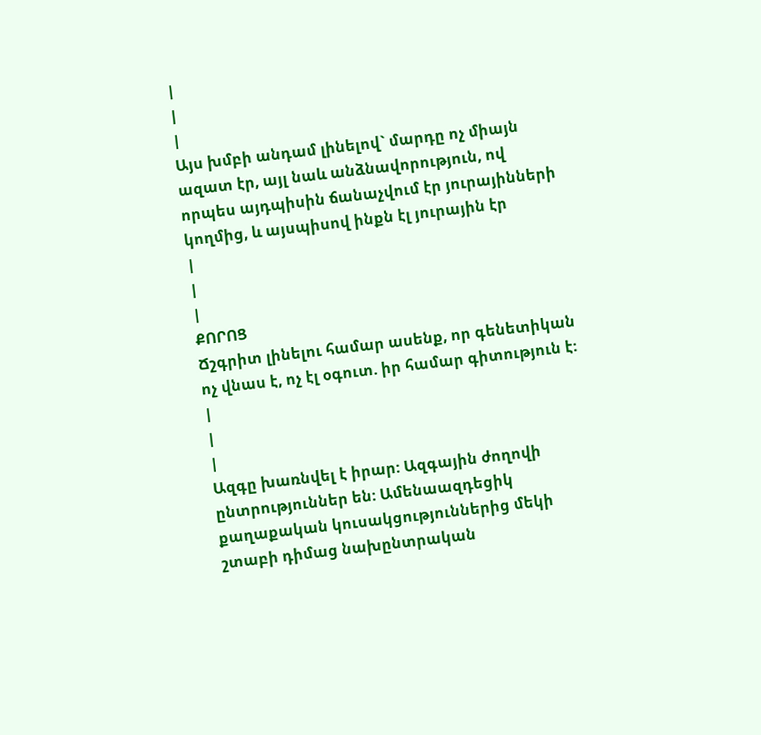|
|
|
Այս խմբի անդամ լինելով` մարդը ոչ միայն ազատ էր, այլ նաև անձնավորություն, ով որպես այդպիսին ճանաչվում էր յուրայինների կողմից, և այսպիսով ինքն էլ յուրային էր
|
|
|
ՔՈՐՈՑ
Ճշգրիտ լինելու համար ասենք, որ գենետիկան ոչ վնաս է, ոչ էլ օգուտ. իր համար գիտություն է:
|
|
|
Ազգը խառնվել է իրար: Ազգային ժողովի ընտրություններ են: Ամենաազդեցիկ քաղաքական կուսակցություններից մեկի շտաբի դիմաց նախընտրական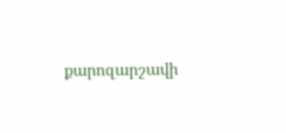քարոզարշավի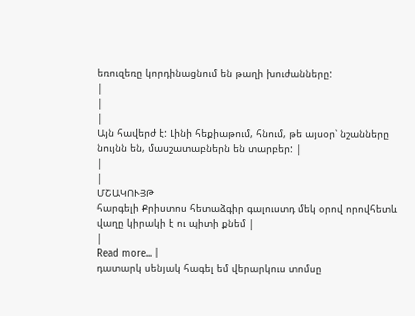եռուզեռը կորդինացնում են թաղի խուժանները:
|
|
|
Այն հավերժ է: Լինի հեքիաթում, հնում, թե այսօր՝ նշանները նույնն են, մասշատաբներն են տարբեր: |
|
|
ՄՇԱԿՈՒՅԹ
հարգելի Քրիստոս հետաձգիր գալուստդ մեկ օրով որովհետև վաղը կիրակի է ու պիտի քնեմ |
|
Read more... |
դատարկ սենյակ հագել եմ վերարկուս տոմսը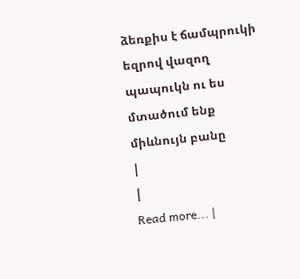ձեռքիս է ճամպրուկի եզրով վազող պապուկն ու ես մտածում ենք միևնույն բանը
|
|
Read more... |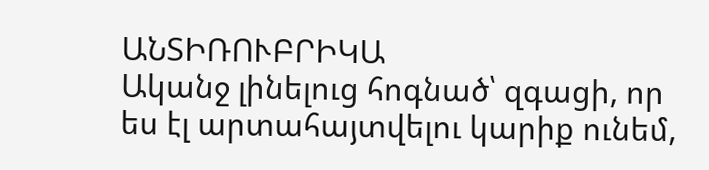ԱՆՏԻՌՈՒԲՐԻԿԱ
Ականջ լինելուց հոգնած՝ զգացի, որ ես էլ արտահայտվելու կարիք ունեմ,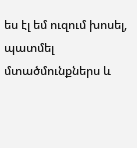ես էլ եմ ուզում խոսել, պատմել մտածմունքներս և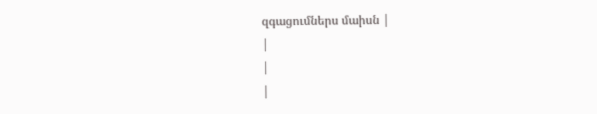զգացումներս մաիսն |
|
|
|